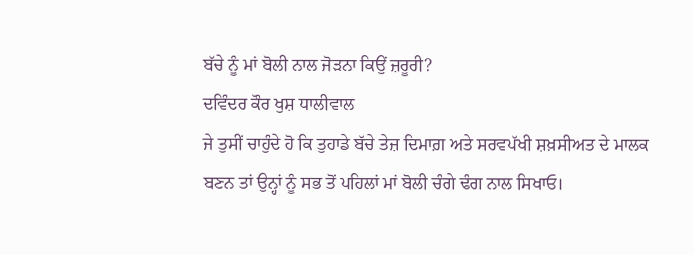ਬੱਚੇ ਨੂੰ ਮਾਂ ਬੋਲੀ ਨਾਲ ਜੋੜਨਾ ਕਿਉਂ ਜ਼ਰੂਰੀ?
ਦਵਿੰਦਰ ਕੌਰ ਖੁਸ਼ ਧਾਲੀਵਾਲ
ਜੇ ਤੁਸੀਂ ਚਾਹੁੰਦੇ ਹੋ ਕਿ ਤੁਹਾਡੇ ਬੱਚੇ ਤੇਜ਼ ਦਿਮਾਗ਼ ਅਤੇ ਸਰਵਪੱਖੀ ਸ਼ਖ਼ਸੀਅਤ ਦੇ ਮਾਲਕ ਬਣਨ ਤਾਂ ਉਨ੍ਹਾਂ ਨੂੰ ਸਭ ਤੋਂ ਪਹਿਲਾਂ ਮਾਂ ਬੋਲੀ ਚੰਗੇ ਢੰਗ ਨਾਲ ਸਿਖਾਓ।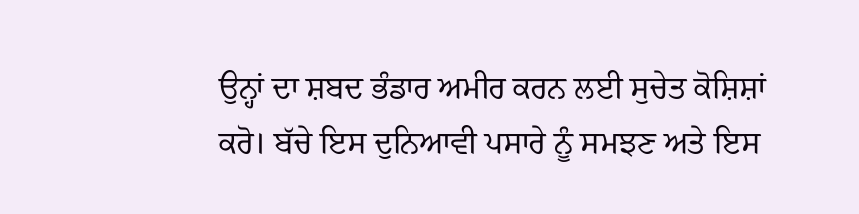ਉਨ੍ਹਾਂ ਦਾ ਸ਼ਬਦ ਭੰਡਾਰ ਅਮੀਰ ਕਰਨ ਲਈ ਸੁਚੇਤ ਕੋਸ਼ਿਸ਼ਾਂ ਕਰੋ। ਬੱਚੇ ਇਸ ਦੁਨਿਆਵੀ ਪਸਾਰੇ ਨੂੰ ਸਮਝਣ ਅਤੇ ਇਸ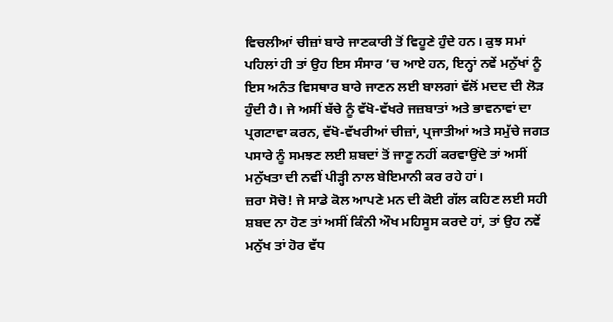ਵਿਚਲੀਆਂ ਚੀਜ਼ਾਂ ਬਾਰੇ ਜਾਣਕਾਰੀ ਤੋਂ ਵਿਹੂਣੇ ਹੁੰਦੇ ਹਨ। ਕੁਝ ਸਮਾਂ ਪਹਿਲਾਂ ਹੀ ਤਾਂ ਉਹ ਇਸ ਸੰਸਾਰ ’ਚ ਆਏ ਹਨ, ਇਨ੍ਹਾਂ ਨਵੇਂ ਮਨੁੱਖਾਂ ਨੂੰ ਇਸ ਅਨੰਤ ਵਿਸਥਾਰ ਬਾਰੇ ਜਾਣਨ ਲਈ ਬਾਲਗਾਂ ਵੱਲੋਂ ਮਦਦ ਦੀ ਲੋੜ ਹੁੰਦੀ ਹੈ। ਜੇ ਅਸੀਂ ਬੱਚੇ ਨੂੰ ਵੱਖੋ-ਵੱਖਰੇ ਜਜ਼ਬਾਤਾਂ ਅਤੇ ਭਾਵਨਾਵਾਂ ਦਾ ਪ੍ਰਗਟਾਵਾ ਕਰਨ, ਵੱਖੋ-ਵੱਖਰੀਆਂ ਚੀਜ਼ਾਂ, ਪ੍ਰਜਾਤੀਆਂ ਅਤੇ ਸਮੁੱਚੇ ਜਗਤ ਪਸਾਰੇ ਨੂੰ ਸਮਝਣ ਲਈ ਸ਼ਬਦਾਂ ਤੋਂ ਜਾਣੂ ਨਹੀਂ ਕਰਵਾਉਂਦੇ ਤਾਂ ਅਸੀਂ ਮਨੁੱਖਤਾ ਦੀ ਨਵੀਂ ਪੀੜ੍ਹੀ ਨਾਲ ਬੇਇਮਾਨੀ ਕਰ ਰਹੇ ਹਾਂ।
ਜ਼ਰਾ ਸੋਚੋ! ਜੇ ਸਾਡੇ ਕੋਲ ਆਪਣੇ ਮਨ ਦੀ ਕੋਈ ਗੱਲ ਕਹਿਣ ਲਈ ਸਹੀ ਸ਼ਬਦ ਨਾ ਹੋਣ ਤਾਂ ਅਸੀਂ ਕਿੰਨੀ ਔਖ ਮਹਿਸੂਸ ਕਰਦੇ ਹਾਂ, ਤਾਂ ਉਹ ਨਵੇਂ ਮਨੁੱਖ ਤਾਂ ਹੋਰ ਵੱਧ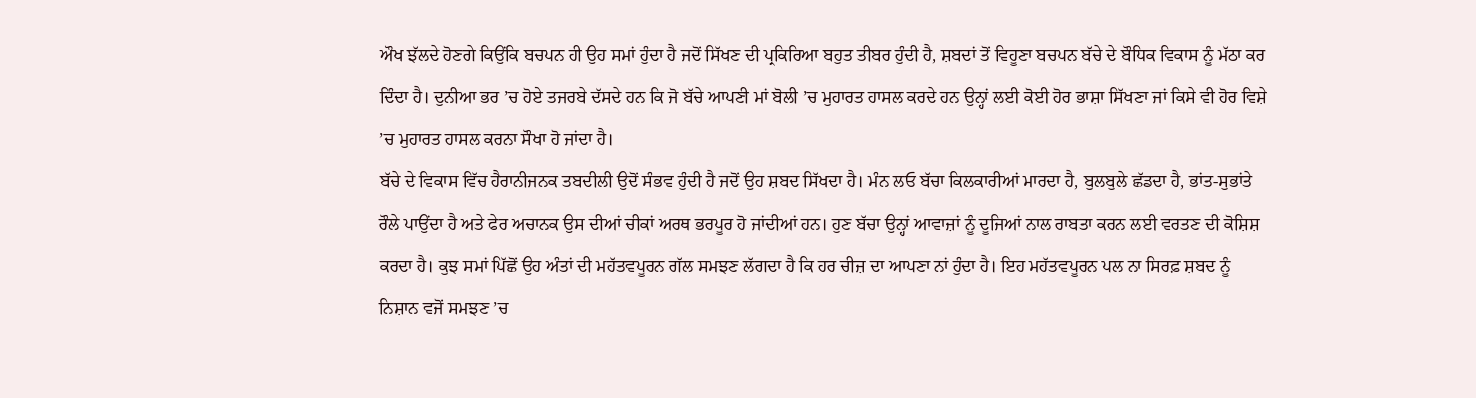ਔਖ ਝੱਲਦੇ ਹੋਣਗੇ ਕਿਉਂਕਿ ਬਚਪਨ ਹੀ ਉਹ ਸਮਾਂ ਹੁੰਦਾ ਹੈ ਜਦੋਂ ਸਿੱਖਣ ਦੀ ਪ੍ਰਕਿਰਿਆ ਬਹੁਤ ਤੀਬਰ ਹੁੰਦੀ ਹੈ, ਸ਼ਬਦਾਂ ਤੋਂ ਵਿਹੂਣਾ ਬਚਪਨ ਬੱਚੇ ਦੇ ਬੌਧਿਕ ਵਿਕਾਸ ਨੂੰ ਮੱਠਾ ਕਰ ਦਿੰਦਾ ਹੈ। ਦੁਨੀਆ ਭਰ ’ਚ ਹੋਏ ਤਜਰਬੇ ਦੱਸਦੇ ਹਨ ਕਿ ਜੋ ਬੱਚੇ ਆਪਣੀ ਮਾਂ ਬੋਲੀ ’ਚ ਮੁਹਾਰਤ ਹਾਸਲ ਕਰਦੇ ਹਨ ਉਨ੍ਹਾਂ ਲਈ ਕੋਈ ਹੋਰ ਭਾਸ਼ਾ ਸਿੱਖਣਾ ਜਾਂ ਕਿਸੇ ਵੀ ਹੋਰ ਵਿਸ਼ੇ ’ਚ ਮੁਹਾਰਤ ਹਾਸਲ ਕਰਨਾ ਸੌਖਾ ਹੋ ਜਾਂਦਾ ਹੈ।
ਬੱਚੇ ਦੇ ਵਿਕਾਸ ਵਿੱਚ ਹੈਰਾਨੀਜਨਕ ਤਬਦੀਲੀ ਉਦੋਂ ਸੰਭਵ ਹੁੰਦੀ ਹੈ ਜਦੋਂ ਉਹ ਸ਼ਬਦ ਸਿੱਖਦਾ ਹੈ। ਮੰਨ ਲਓ ਬੱਚਾ ਕਿਲਕਾਰੀਆਂ ਮਾਰਦਾ ਹੈ, ਬੁਲਬੁਲੇ ਛੱਡਦਾ ਹੈ, ਭਾਂਤ-ਸੁਭਾਂਤੇ ਰੌਲੇ ਪਾਉਂਦਾ ਹੈ ਅਤੇ ਫੇਰ ਅਚਾਨਕ ਉਸ ਦੀਆਂ ਚੀਕਾਂ ਅਰਥ ਭਰਪੂਰ ਹੋ ਜਾਂਦੀਆਂ ਹਨ। ਹੁਣ ਬੱਚਾ ਉਨ੍ਹਾਂ ਆਵਾਜ਼ਾਂ ਨੂੰ ਦੂਜਿਆਂ ਨਾਲ ਰਾਬਤਾ ਕਰਨ ਲਈ ਵਰਤਣ ਦੀ ਕੋਸ਼ਿਸ਼ ਕਰਦਾ ਹੈ। ਕੁਝ ਸਮਾਂ ਪਿੱਛੋਂ ਉਹ ਅੰਤਾਂ ਦੀ ਮਹੱਤਵਪੂਰਨ ਗੱਲ ਸਮਝਣ ਲੱਗਦਾ ਹੈ ਕਿ ਹਰ ਚੀਜ਼ ਦਾ ਆਪਣਾ ਨਾਂ ਹੁੰਦਾ ਹੈ। ਇਹ ਮਹੱਤਵਪੂਰਨ ਪਲ ਨਾ ਸਿਰਫ਼ ਸ਼ਬਦ ਨੂੰ ਨਿਸ਼ਾਨ ਵਜੋਂ ਸਮਝਣ ’ਚ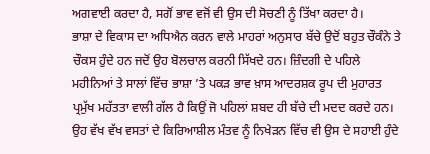ਅਗਵਾਈ ਕਰਦਾ ਹੈ, ਸਗੋਂ ਭਾਵ ਵਜੋਂ ਵੀ ਉਸ ਦੀ ਸੋਚਣੀ ਨੂੰ ਤਿੱਖਾ ਕਰਦਾ ਹੈ।
ਭਾਸ਼ਾ ਦੇ ਵਿਕਾਸ ਦਾ ਅਧਿਐਨ ਕਰਨ ਵਾਲੇ ਮਾਹਰਾਂ ਅਨੁਸਾਰ ਬੱਚੇ ਉਦੋਂ ਬਹੁਤ ਚੌਕੰਨੇ ਤੇ ਚੌਕਸ ਹੁੰਦੇ ਹਨ ਜਦੋਂ ਉਹ ਬੋਲਚਾਲ ਕਰਨੀ ਸਿੱਖਦੇ ਹਨ। ਜ਼ਿੰਦਗੀ ਦੇ ਪਹਿਲੇ ਮਹੀਨਿਆਂ ਤੇ ਸਾਲਾਂ ਵਿੱਚ ਭਾਸ਼ਾ ’ਤੇ ਪਕੜ ਭਾਵ ਖ਼ਾਸ ਆਦਰਸ਼ਕ ਰੂਪ ਦੀ ਮੁਹਾਰਤ ਪ੍ਰਮੁੱਖ ਮਹੱਤਤਾ ਵਾਲੀ ਗੱਲ ਹੈ ਕਿਉਂ ਜੋ ਪਹਿਲਾਂ ਸ਼ਬਦ ਹੀ ਬੱਚੇ ਦੀ ਮਦਦ ਕਰਦੇ ਹਨ। ਉਹ ਵੱਖ ਵੱਖ ਵਸਤਾਂ ਦੇ ਕਿਰਿਆਸ਼ੀਲ ਮੰਤਵ ਨੂੰ ਨਿਖੇੜਨ ਵਿੱਚ ਵੀ ਉਸ ਦੇ ਸਹਾਈ ਹੁੰਦੇ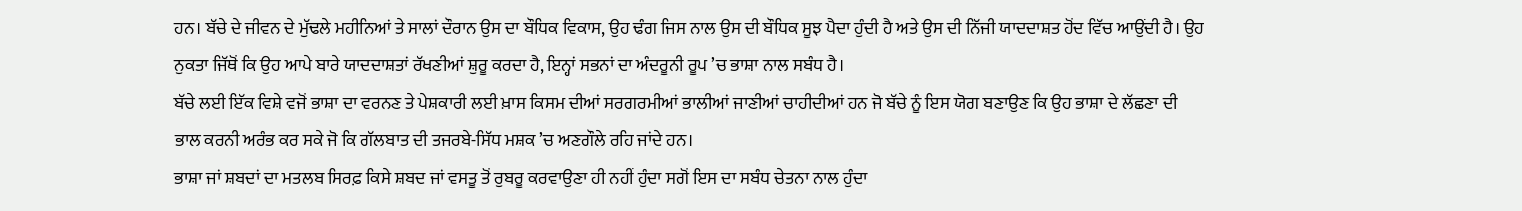ਹਨ। ਬੱਚੇ ਦੇ ਜੀਵਨ ਦੇ ਮੁੱਢਲੇ ਮਹੀਨਿਆਂ ਤੇ ਸਾਲਾਂ ਦੌਰਾਨ ਉਸ ਦਾ ਬੌਧਿਕ ਵਿਕਾਸ, ਉਹ ਢੰਗ ਜਿਸ ਨਾਲ ਉਸ ਦੀ ਬੌਧਿਕ ਸੂਝ ਪੈਦਾ ਹੁੰਦੀ ਹੈ ਅਤੇ ਉਸ ਦੀ ਨਿੱਜੀ ਯਾਦਦਾਸ਼ਤ ਹੋਂਦ ਵਿੱਚ ਆਉਂਦੀ ਹੈ। ਉਹ ਨੁਕਤਾ ਜਿੱਥੋਂ ਕਿ ਉਹ ਆਪੇ ਬਾਰੇ ਯਾਦਦਾਸ਼ਤਾਂ ਰੱਖਣੀਆਂ ਸ਼ੁਰੂ ਕਰਦਾ ਹੈ, ਇਨ੍ਹਾਂ ਸਭਨਾਂ ਦਾ ਅੰਦਰੂਨੀ ਰੂਪ ’ਚ ਭਾਸ਼ਾ ਨਾਲ ਸਬੰਧ ਹੈ।
ਬੱਚੇ ਲਈ ਇੱਕ ਵਿਸ਼ੇ ਵਜੋਂ ਭਾਸ਼ਾ ਦਾ ਵਰਨਣ ਤੇ ਪੇਸ਼ਕਾਰੀ ਲਈ ਖ਼ਾਸ ਕਿਸਮ ਦੀਆਂ ਸਰਗਰਮੀਆਂ ਭਾਲੀਆਂ ਜਾਣੀਆਂ ਚਾਹੀਦੀਆਂ ਹਨ ਜੋ ਬੱਚੇ ਨੂੰ ਇਸ ਯੋਗ ਬਣਾਉਣ ਕਿ ਉਹ ਭਾਸ਼ਾ ਦੇ ਲੱਛਣਾ ਦੀ ਭਾਲ ਕਰਨੀ ਅਰੰਭ ਕਰ ਸਕੇ ਜੋ ਕਿ ਗੱਲਬਾਤ ਦੀ ਤਜਰਬੇ-ਸਿੱਧ ਮਸ਼ਕ ’ਚ ਅਣਗੌਲੇ ਰਹਿ ਜਾਂਦੇ ਹਨ।
ਭਾਸ਼ਾ ਜਾਂ ਸ਼ਬਦਾਂ ਦਾ ਮਤਲਬ ਸਿਰਫ਼ ਕਿਸੇ ਸ਼ਬਦ ਜਾਂ ਵਸਤੂ ਤੋਂ ਰੁਬਰੂ ਕਰਵਾਉਣਾ ਹੀ ਨਹੀਂ ਹੁੰਦਾ ਸਗੋਂ ਇਸ ਦਾ ਸਬੰਧ ਚੇਤਨਾ ਨਾਲ ਹੁੰਦਾ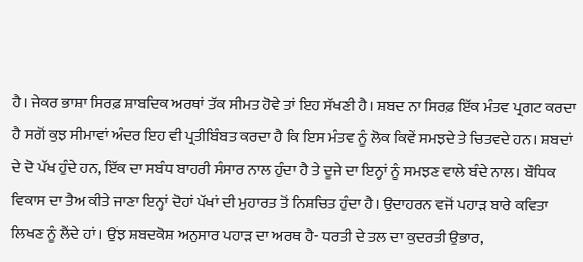ਹੈ। ਜੇਕਰ ਭਾਸ਼ਾ ਸਿਰਫ਼ ਸ਼ਾਬਦਿਕ ਅਰਥਾਂ ਤੱਕ ਸੀਮਤ ਹੋਵੇ ਤਾਂ ਇਹ ਸੱਖਣੀ ਹੈ। ਸ਼ਬਦ ਨਾ ਸਿਰਫ਼ ਇੱਕ ਮੰਤਵ ਪ੍ਰਗਟ ਕਰਦਾ ਹੈ ਸਗੋਂ ਕੁਝ ਸੀਮਾਵਾਂ ਅੰਦਰ ਇਹ ਵੀ ਪ੍ਰਤੀਬਿੰਬਤ ਕਰਦਾ ਹੈ ਕਿ ਇਸ ਮੰਤਵ ਨੂੰ ਲੋਕ ਕਿਵੇਂ ਸਮਝਦੇ ਤੇ ਚਿਤਵਦੇ ਹਨ। ਸ਼ਬਦਾਂ ਦੇ ਦੋ ਪੱਖ ਹੁੰਦੇ ਹਨ, ਇੱਕ ਦਾ ਸਬੰਧ ਬਾਹਰੀ ਸੰਸਾਰ ਨਾਲ ਹੁੰਦਾ ਹੈ ਤੇ ਦੂਜੇ ਦਾ ਇਨ੍ਹਾਂ ਨੂੰ ਸਮਝਣ ਵਾਲੇ ਬੰਦੇ ਨਾਲ। ਬੌਧਿਕ ਵਿਕਾਸ ਦਾ ਤੈਅ ਕੀਤੇ ਜਾਣਾ ਇਨ੍ਹਾਂ ਦੋਹਾਂ ਪੱਖਾਂ ਦੀ ਮੁਹਾਰਤ ਤੋਂ ਨਿਸ਼ਚਿਤ ਹੁੰਦਾ ਹੈ। ਉਦਾਹਰਨ ਵਜੋਂ ਪਹਾੜ ਬਾਰੇ ਕਵਿਤਾ ਲਿਖਣ ਨੂੰ ਲੈਂਦੇ ਹਾਂ। ਉਂਝ ਸ਼ਬਦਕੋਸ਼ ਅਨੁਸਾਰ ਪਹਾੜ ਦਾ ਅਰਥ ਹੈ- ਧਰਤੀ ਦੇ ਤਲ ਦਾ ਕੁਦਰਤੀ ਉਭਾਰ,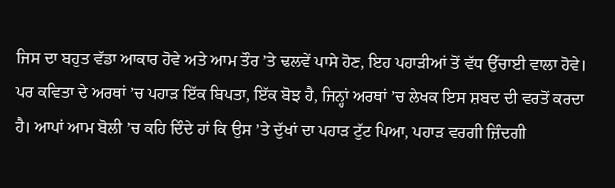ਜਿਸ ਦਾ ਬਹੁਤ ਵੱਡਾ ਆਕਾਰ ਹੋਵੇ ਅਤੇ ਆਮ ਤੌਰ ’ਤੇ ਢਲਵੇਂ ਪਾਸੇ ਹੋਣ, ਇਹ ਪਹਾੜੀਆਂ ਤੋਂ ਵੱਧ ਉੱਚਾਈ ਵਾਲਾ ਹੋਵੇ। ਪਰ ਕਵਿਤਾ ਦੇ ਅਰਥਾਂ ’ਚ ਪਹਾੜ ਇੱਕ ਬਿਪਤਾ, ਇੱਕ ਬੋਝ ਹੈ, ਜਿਨ੍ਹਾਂ ਅਰਥਾਂ ’ਚ ਲੇਖਕ ਇਸ ਸ਼ਬਦ ਦੀ ਵਰਤੋਂ ਕਰਦਾ ਹੈ। ਆਪਾਂ ਆਮ ਬੋਲੀ ’ਚ ਕਹਿ ਦਿੰਦੇ ਹਾਂ ਕਿ ਉਸ ’ਤੇ ਦੁੱਖਾਂ ਦਾ ਪਹਾੜ ਟੁੱਟ ਪਿਆ, ਪਹਾੜ ਵਰਗੀ ਜ਼ਿੰਦਗੀ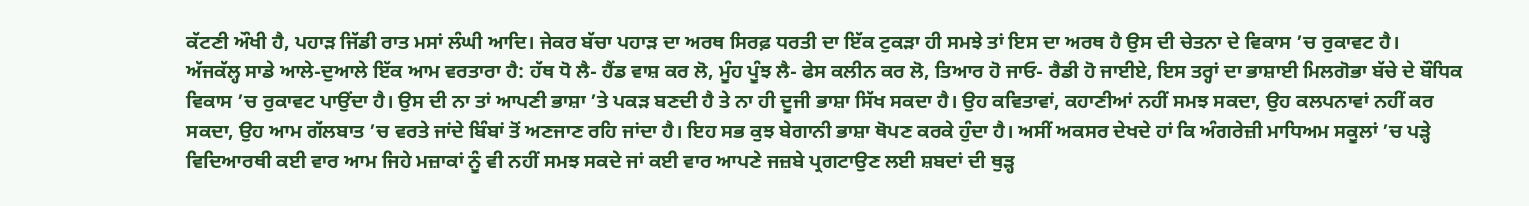ਕੱਟਣੀ ਔਖੀ ਹੈ, ਪਹਾੜ ਜਿੱਡੀ ਰਾਤ ਮਸਾਂ ਲੰਘੀ ਆਦਿ। ਜੇਕਰ ਬੱਚਾ ਪਹਾੜ ਦਾ ਅਰਥ ਸਿਰਫ਼ ਧਰਤੀ ਦਾ ਇੱਕ ਟੁਕੜਾ ਹੀ ਸਮਝੇ ਤਾਂ ਇਸ ਦਾ ਅਰਥ ਹੈ ਉਸ ਦੀ ਚੇਤਨਾ ਦੇ ਵਿਕਾਸ ’ਚ ਰੁਕਾਵਟ ਹੈ।
ਅੱਜਕੱਲ੍ਹ ਸਾਡੇ ਆਲੇ-ਦੁਆਲੇ ਇੱਕ ਆਮ ਵਰਤਾਰਾ ਹੈ: ਹੱਥ ਧੋ ਲੈ- ਹੈਂਡ ਵਾਸ਼ ਕਰ ਲੋ, ਮੂੰਹ ਪੂੰਝ ਲੈ- ਫੇਸ ਕਲੀਨ ਕਰ ਲੋ, ਤਿਆਰ ਹੋ ਜਾਓ- ਰੈਡੀ ਹੋ ਜਾਈਏ, ਇਸ ਤਰ੍ਹਾਂ ਦਾ ਭਾਸ਼ਾਈ ਮਿਲਗੋਭਾ ਬੱਚੇ ਦੇ ਬੌਧਿਕ ਵਿਕਾਸ ’ਚ ਰੁਕਾਵਟ ਪਾਉਂਦਾ ਹੈ। ਉਸ ਦੀ ਨਾ ਤਾਂ ਆਪਣੀ ਭਾਸ਼ਾ ’ਤੇ ਪਕੜ ਬਣਦੀ ਹੈ ਤੇ ਨਾ ਹੀ ਦੂਜੀ ਭਾਸ਼ਾ ਸਿੱਖ ਸਕਦਾ ਹੈ। ਉਹ ਕਵਿਤਾਵਾਂ, ਕਹਾਣੀਆਂ ਨਹੀਂ ਸਮਝ ਸਕਦਾ, ਉਹ ਕਲਪਨਾਵਾਂ ਨਹੀਂ ਕਰ ਸਕਦਾ, ਉਹ ਆਮ ਗੱਲਬਾਤ ’ਚ ਵਰਤੇ ਜਾਂਦੇ ਬਿੰਬਾਂ ਤੋਂ ਅਣਜਾਣ ਰਹਿ ਜਾਂਦਾ ਹੈ। ਇਹ ਸਭ ਕੁਝ ਬੇਗਾਨੀ ਭਾਸ਼ਾ ਥੋਪਣ ਕਰਕੇ ਹੁੰਦਾ ਹੈ। ਅਸੀਂ ਅਕਸਰ ਦੇਖਦੇ ਹਾਂ ਕਿ ਅੰਗਰੇਜ਼ੀ ਮਾਧਿਅਮ ਸਕੂਲਾਂ ’ਚ ਪੜ੍ਹੇ ਵਿਦਿਆਰਥੀ ਕਈ ਵਾਰ ਆਮ ਜਿਹੇ ਮਜ਼ਾਕਾਂ ਨੂੰ ਵੀ ਨਹੀਂ ਸਮਝ ਸਕਦੇ ਜਾਂ ਕਈ ਵਾਰ ਆਪਣੇ ਜਜ਼ਬੇ ਪ੍ਰਗਟਾਉਣ ਲਈ ਸ਼ਬਦਾਂ ਦੀ ਥੁੜ੍ਹ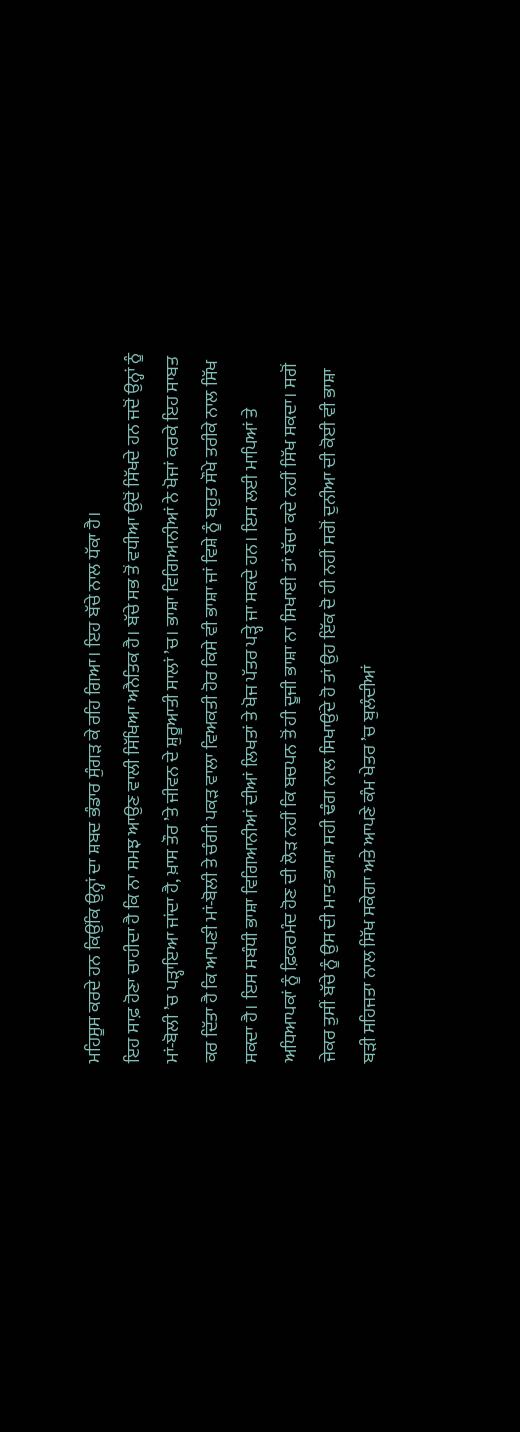ਮਹਿਸੂਸ ਕਰਦੇ ਹਨ ਕਿਉਂਕਿ ਉਨ੍ਹਾਂ ਦਾ ਸ਼ਬਦ ਭੰਡਾਰ ਸੁੰਗੜ ਕੇ ਰਹਿ ਗਿਆ। ਇਹ ਬੱਚੇ ਨਾਲ ਧੱਕਾ ਹੈ।
ਇਹ ਸਾਫ਼ ਹੋਣਾ ਚਾਹੀਦਾ ਹੈ ਕਿ ਨਾ ਸਮਝ ਆਉਣ ਵਾਲੀ ਸਿੱਖਿਆ ਅਨੈਤਿਕ ਹੈ। ਬੱਚੇ ਸਭ ਤੋਂ ਵਧੀਆ ਉਦੋਂ ਸਿੱਖਦੇ ਹਨ ਜਦੋਂ ਉਨ੍ਹਾਂ ਨੂੰ ਮਾਂ-ਬੋਲੀ ’ਚ ਪੜ੍ਹਾਇਆ ਜਾਂਦਾ ਹੈ, ਖ਼ਾਸ ਤੌਰ ’ਤੇ ਜੀਵਨ ਦੇ ਸ਼ੁਰੂਆਤੀ ਸਾਲਾਂ ’ਚ। ਭਾਸ਼ਾ ਵਿਗਿਆਨੀਆਂ ਨੇ ਖੋਜਾਂ ਕਰਕੇ ਇਹ ਸਾਬਤ ਕਰ ਦਿੱਤਾ ਹੈ ਕਿ ਆਪਣੀ ਮਾਂ-ਬੋਲੀ ਤੇ ਚੰਗੀ ਪਕੜ ਵਾਲਾ ਵਿਅਕਤੀ ਹੋਰ ਕਿਸੇ ਵੀ ਭਾਸ਼ਾ ਜਾਂ ਵਿਸ਼ੇ ਨੂੰ ਬਹੁਤ ਸੌਖੇ ਤਰੀਕੇ ਨਾਲ ਸਿੱਖ ਸਕਦਾ ਹੈ। ਇਸ ਸਬੰਧੀ ਭਾਸ਼ਾ ਵਿਗਿਆਨੀਆਂ ਦੀਆਂ ਲਿਖਤਾਂ ਤੇ ਖੋਜ ਪੱਤਰ ਪੜ੍ਹੇ ਜਾ ਸਕਦੇ ਹਨ। ਇਸ ਲਈ ਮਾਪਿਆਂ ਤੇ ਅਧਿਆਪਕਾਂ ਨੂੰ ਫ਼ਿਕਰਮੰਦ ਹੋਣ ਦੀ ਲੋੜ ਨਹੀਂ ਕਿ ਬਚਪਨ ਤੋਂ ਹੀ ਦੂਜੀ ਭਾਸ਼ਾ ਨਾ ਸਿਖਾਈ ਤਾਂ ਬੱਚਾ ਕਦੇ ਨਹੀਂ ਸਿੱਖ ਸਕਦਾ। ਸਗੋਂ ਜੇਕਰ ਤੁਸੀਂ ਬੱਚੇ ਨੂੰ ਉਸ ਦੀ ਮਾਤ-ਭਾਸ਼ਾ ਸਹੀ ਢੰਗ ਨਾਲ ਸਿਖਾਉਂਦੇ ਹੋ ਤਾਂ ਉਹ ਇੱਕ ਦੋ ਹੀ ਨਹੀਂ ਸਗੋਂ ਦੁਨੀਆ ਦੀ ਕੋਈ ਵੀ ਭਾਸ਼ਾ ਬੜੀ ਸਹਿਜਤਾ ਨਾਲ ਸਿੱਖ ਸਕੇਗਾ ਅਤੇ ਆਪਣੇ ਕੰਮ ਖੇਤਰ ’ਚ ਬੁਲੰਦੀਆਂ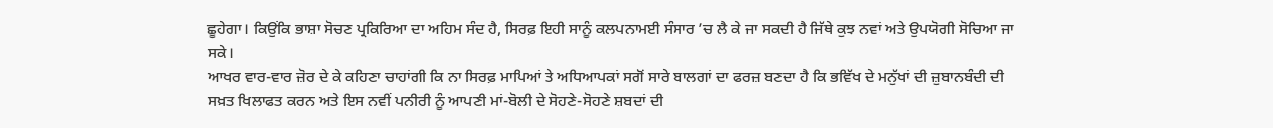ਛੂਹੇਗਾ। ਕਿਉਂਕਿ ਭਾਸ਼ਾ ਸੋਚਣ ਪ੍ਰਕਿਰਿਆ ਦਾ ਅਹਿਮ ਸੰਦ ਹੈ, ਸਿਰਫ਼ ਇਹੀ ਸਾਨੂੰ ਕਲਪਨਾਮਈ ਸੰਸਾਰ ’ਚ ਲੈ ਕੇ ਜਾ ਸਕਦੀ ਹੈ ਜਿੱਥੇ ਕੁਝ ਨਵਾਂ ਅਤੇ ਉਪਯੋਗੀ ਸੋਚਿਆ ਜਾ ਸਕੇ।
ਆਖਰ ਵਾਰ-ਵਾਰ ਜ਼ੋਰ ਦੇ ਕੇ ਕਹਿਣਾ ਚਾਹਾਂਗੀ ਕਿ ਨਾ ਸਿਰਫ਼ ਮਾਪਿਆਂ ਤੇ ਅਧਿਆਪਕਾਂ ਸਗੋਂ ਸਾਰੇ ਬਾਲਗਾਂ ਦਾ ਫਰਜ਼ ਬਣਦਾ ਹੈ ਕਿ ਭਵਿੱਖ ਦੇ ਮਨੁੱਖਾਂ ਦੀ ਜ਼ੁਬਾਨਬੰਦੀ ਦੀ ਸਖ਼ਤ ਖਿਲਾਫਤ ਕਰਨ ਅਤੇ ਇਸ ਨਵੀਂ ਪਨੀਰੀ ਨੂੰ ਆਪਣੀ ਮਾਂ-ਬੋਲੀ ਦੇ ਸੋਹਣੇ-ਸੋਹਣੇ ਸ਼ਬਦਾਂ ਦੀ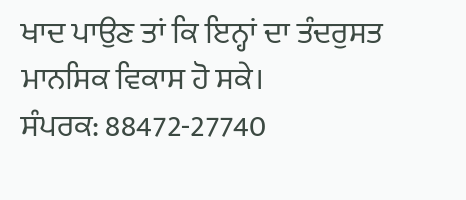ਖਾਦ ਪਾਉਣ ਤਾਂ ਕਿ ਇਨ੍ਹਾਂ ਦਾ ਤੰਦਰੁਸਤ ਮਾਨਸਿਕ ਵਿਕਾਸ ਹੋ ਸਕੇ।
ਸੰਪਰਕ: 88472-27740